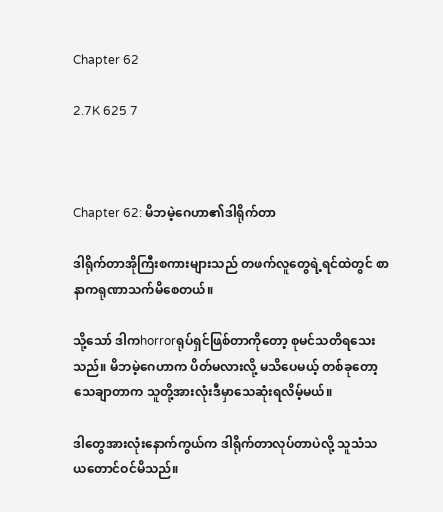Chapter 62

2.7K 625 7



Chapter 62: မိဘမဲ့ဂေဟာ၏ဒါရိုက်တာ

ဒါရိုက်တာအိုကြီးစကားများသည် တဖက်လူတွေရဲ့ရင်ထဲတွင် စာနာကရုဏာသက်မိစေတယ်။

သို့သော် ဒါကhorrorရုပ်ရှင်ဖြစ်တာကိုတော့ စုမင်သတိရသေးသည်။ မိဘမဲ့ဂေဟာက ပိတ်မလားလို့‌ မသိပေမယ့် တစ်ခုတော့သေချာတာက သူတို့အားလုံးဒီမှာသေဆုံးရလိမ့်မယ်။

ဒါတွေအားလုံးနောက်ကွယ်က ဒါရိုက်တာလုပ်တာပဲလို့ သူသံသယတောင်ဝင်မိသည်။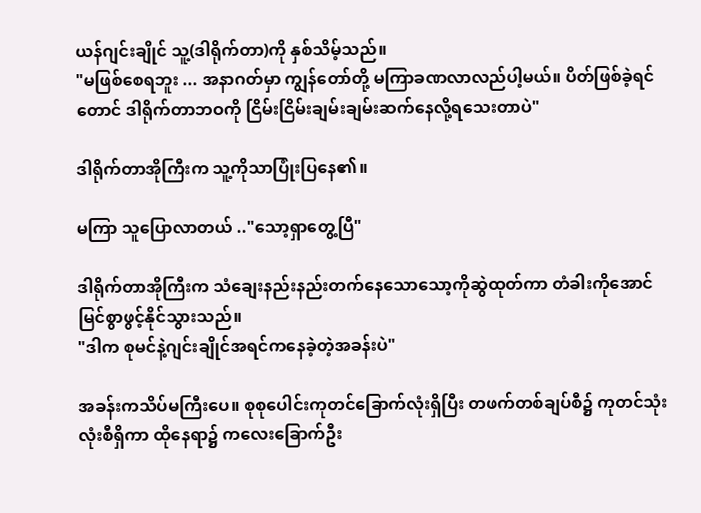ယန်ဂျင်းချိုင် သူ့(ဒါရိုက်တာ)ကို နှစ်သိမ့်သည်။
"မဖြစ်စေရဘူး ... အနာဂတ်မှာ ကျွန်တော်တို့ မကြာခဏလာလည်ပါ့မယ်။ ပိတ်ဖြစ်ခဲ့ရင်တောင် ဒါရိုက်တာဘဝကို ငြိမ်းငြိမ်းချမ်းချမ်းဆက်နေလို့ရသေးတာပဲ"

ဒါရိုက်တာအိုကြီးက သူ့ကိုသာပြုံး‌ပြနေ၏။

မကြာ သူပြောလာတယ် .."သော့‌ရှာတွေ့ပြီ"

ဒါရိုက်တာအိုကြီးက သံချေးနည်းနည်းတက်နေသောသော့ကိုဆွဲထုတ်ကာ တံခါးကိုအောင်မြင်စွာဖွင့်နိုင်သွားသည်။
"ဒါက စုမင်နဲ့ဂျင်းချိုင်အရင်ကနေခဲ့တဲ့အခန်းပဲ"

အခန်းကသိပ်မကြီးပေ။ စုစုပေါင်းကုတင်ခြောက်လုံးရှိပြီး တဖက်တစ်ချပ်စီ၌ ကုတင်သုံးလုံးစီရှိကာ ထိုနေရာ၌ ကလေးခြောက်ဦး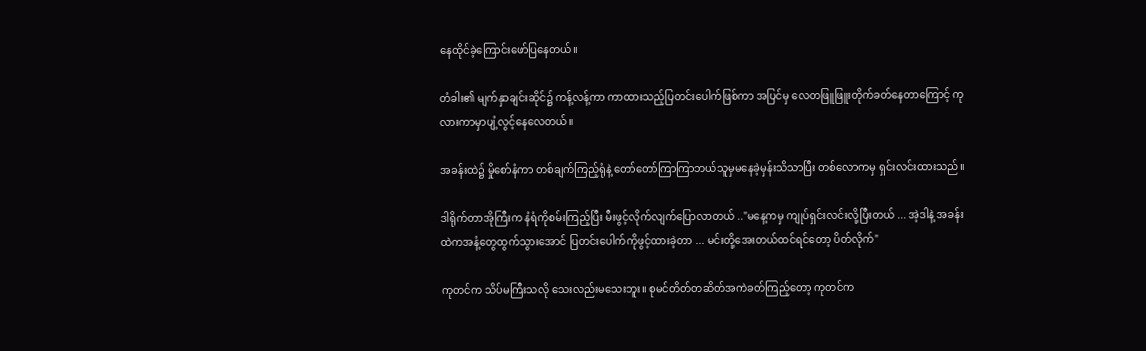နေထိုင်ခဲ့ကြောင်းဖော်ပြနေတယ်။

တံခါး၏ မျက်နှာချင်းဆိုင်၌ ကန့်လန့်ကာ ကာထားသည့်ပြတင်းပေါက်ဖြစ်ကာ အပြင်မှ လေတဖြူဖြူးတိုက်ခတ်နေတာကြောင့် ကုလားကာမှာပျံ့လွင့်နေလေတယ်။

အခန်းထဲ၌ မှိုစော်နံကာ တစ်ချက်ကြည့်ရုံနဲ့ တော်တော်ကြာကြာဘယ်သူမှမနေခဲ့မှန်းသိသာပြီး တစ်လောကမှ ရှင်းလင်းထားသည်။

ဒါရိုက်တာအိုကြီးက နံရံကိုစမ်းကြည့်ပြီး မီးဖွင့်လိုက်လျက်ပြောလာတယ် .."မနေ့ကမှ ကျုပ်ရှင်းလင်းလို့ပြီးတယ် ... အဲ့ဒါနဲ့ အခန်းထဲကအနံ့တွေထွက်သွားအောင် ပြတင်းပေါက်ကိုဖွင့်ထားခဲ့တာ ... မင်းတို့အေးတယ်ထင်ရင်တော့ ပိတ်လိုက်"

ကုတင်က သိပ်မကြီးသလို သေးလည်းမသေးဘူး။ စုမင်တိတ်တဆိတ်အကဲခတ်ကြည့်တော့ ကုတင်က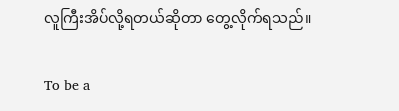လူကြီး‌အိပ်လို့ရတယ်ဆိုတာ တွေ့လိုက်ရသည်။

To be a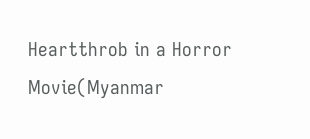Heartthrob in a Horror Movie(Myanmar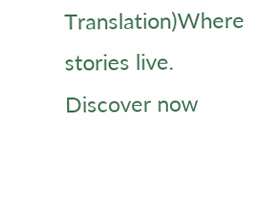Translation)Where stories live. Discover now